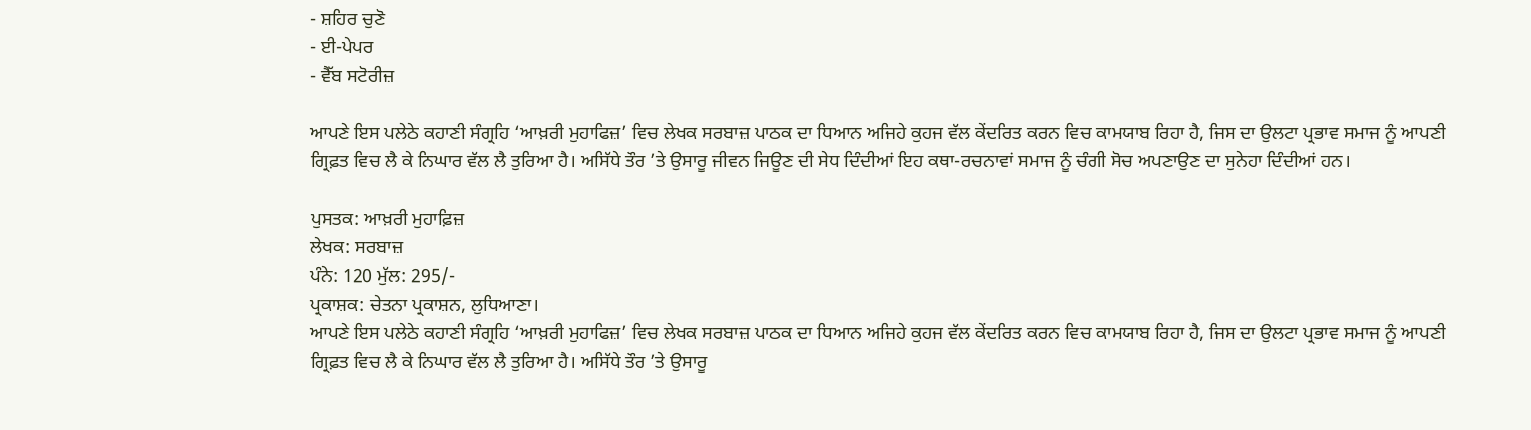- ਸ਼ਹਿਰ ਚੁਣੋ
- ਈ-ਪੇਪਰ
- ਵੈੱਬ ਸਟੋਰੀਜ਼

ਆਪਣੇ ਇਸ ਪਲੇਠੇ ਕਹਾਣੀ ਸੰਗ੍ਰਹਿ ‘ਆਖ਼ਰੀ ਮੁਹਾਫਿਜ਼’ ਵਿਚ ਲੇਖਕ ਸਰਬਾਜ਼ ਪਾਠਕ ਦਾ ਧਿਆਨ ਅਜਿਹੇ ਕੁਹਜ ਵੱਲ ਕੇਂਦਰਿਤ ਕਰਨ ਵਿਚ ਕਾਮਯਾਬ ਰਿਹਾ ਹੈ, ਜਿਸ ਦਾ ਉਲਟਾ ਪ੍ਰਭਾਵ ਸਮਾਜ ਨੂੰ ਆਪਣੀ ਗ੍ਰਿਫ਼ਤ ਵਿਚ ਲੈ ਕੇ ਨਿਘਾਰ ਵੱਲ ਲੈ ਤੁਰਿਆ ਹੈ। ਅਸਿੱਧੇ ਤੌਰ ’ਤੇ ਉਸਾਰੂ ਜੀਵਨ ਜਿਊਣ ਦੀ ਸੇਧ ਦਿੰਦੀਆਂ ਇਹ ਕਥਾ-ਰਚਨਾਵਾਂ ਸਮਾਜ ਨੂੰ ਚੰਗੀ ਸੋਚ ਅਪਣਾਉਣ ਦਾ ਸੁਨੇਹਾ ਦਿੰਦੀਆਂ ਹਨ।

ਪੁਸਤਕ: ਆਖ਼ਰੀ ਮੁਹਾਫ਼ਿਜ਼
ਲੇਖਕ: ਸਰਬਾਜ਼
ਪੰਨੇ: 120 ਮੁੱਲ: 295/-
ਪ੍ਰਕਾਸ਼ਕ: ਚੇਤਨਾ ਪ੍ਰਕਾਸ਼ਨ, ਲੁਧਿਆਣਾ।
ਆਪਣੇ ਇਸ ਪਲੇਠੇ ਕਹਾਣੀ ਸੰਗ੍ਰਹਿ ‘ਆਖ਼ਰੀ ਮੁਹਾਫਿਜ਼’ ਵਿਚ ਲੇਖਕ ਸਰਬਾਜ਼ ਪਾਠਕ ਦਾ ਧਿਆਨ ਅਜਿਹੇ ਕੁਹਜ ਵੱਲ ਕੇਂਦਰਿਤ ਕਰਨ ਵਿਚ ਕਾਮਯਾਬ ਰਿਹਾ ਹੈ, ਜਿਸ ਦਾ ਉਲਟਾ ਪ੍ਰਭਾਵ ਸਮਾਜ ਨੂੰ ਆਪਣੀ ਗ੍ਰਿਫ਼ਤ ਵਿਚ ਲੈ ਕੇ ਨਿਘਾਰ ਵੱਲ ਲੈ ਤੁਰਿਆ ਹੈ। ਅਸਿੱਧੇ ਤੌਰ ’ਤੇ ਉਸਾਰੂ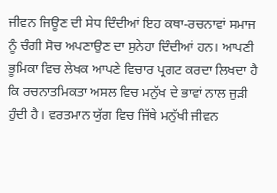ਜੀਵਨ ਜਿਊਣ ਦੀ ਸੇਧ ਦਿੰਦੀਆਂ ਇਹ ਕਥਾ-ਰਚਨਾਵਾਂ ਸਮਾਜ ਨੂੰ ਚੰਗੀ ਸੋਚ ਅਪਣਾਉਣ ਦਾ ਸੁਨੇਹਾ ਦਿੰਦੀਆਂ ਹਨ। ਆਪਣੀ ਭੂਮਿਕਾ ਵਿਚ ਲੇਖਕ ਆਪਣੇ ਵਿਚਾਰ ਪ੍ਰਗਟ ਕਰਦਾ ਲਿਖਦਾ ਹੈ ਕਿ ਰਚਨਾਤਮਿਕਤਾ ਅਸਲ ਵਿਚ ਮਨੁੱਖ ਦੇ ਭਾਵਾਂ ਨਾਲ ਜੁੜੀ ਹੁੰਦੀ ਹੈ। ਵਰਤਮਾਨ ਯੁੱਗ ਵਿਚ ਜਿੱਥੇ ਮਨੁੱਖੀ ਜੀਵਨ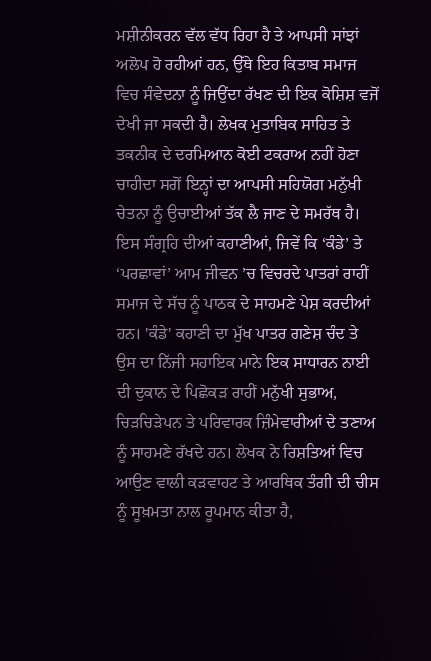ਮਸ਼ੀਨੀਕਰਨ ਵੱਲ ਵੱਧ ਰਿਹਾ ਹੈ ਤੇ ਆਪਸੀ ਸਾਂਝਾਂ ਅਲੋਪ ਹੋ ਰਹੀਆਂ ਹਨ, ਉੱਥੇ ਇਹ ਕਿਤਾਬ ਸਮਾਜ ਵਿਚ ਸੰਵੇਦਨਾ ਨੂੰ ਜਿਉਂਦਾ ਰੱਖਣ ਦੀ ਇਕ ਕੋਸ਼ਿਸ਼ ਵਜੋਂ ਦੇਖੀ ਜਾ ਸਕਦੀ ਹੈ। ਲੇਖਕ ਮੁਤਾਬਿਕ ਸਾਹਿਤ ਤੇ ਤਕਨੀਕ ਦੇ ਦਰਮਿਆਨ ਕੋਈ ਟਕਰਾਅ ਨਹੀਂ ਹੋਣਾ ਚਾਹੀਦਾ ਸਗੋਂ ਇਨ੍ਹਾਂ ਦਾ ਆਪਸੀ ਸਹਿਯੋਗ ਮਨੁੱਖੀ ਚੇਤਨਾ ਨੂੰ ਉਚਾਈਆਂ ਤੱਕ ਲੈ ਜਾਣ ਦੇ ਸਮਰੱਥ ਹੈ। ਇਸ ਸੰਗ੍ਰਹਿ ਦੀਆਂ ਕਹਾਣੀਆਂ, ਜਿਵੇਂ ਕਿ ‘ਕੰਡੇ’ ਤੇ ‘ਪਰਛਾਵਾਂ’ ਆਮ ਜੀਵਨ ’ਚ ਵਿਚਰਦੇ ਪਾਤਰਾਂ ਰਾਹੀਂ ਸਮਾਜ ਦੇ ਸੱਚ ਨੂੰ ਪਾਠਕ ਦੇ ਸਾਹਮਣੇ ਪੇਸ਼ ਕਰਦੀਆਂ ਹਨ। 'ਕੰਡੇ' ਕਹਾਣੀ ਦਾ ਮੁੱਖ ਪਾਤਰ ਗਣੇਸ਼ ਚੰਦ ਤੇ ਉਸ ਦਾ ਨਿੱਜੀ ਸਹਾਇਕ ਮਾਨੇ ਇਕ ਸਾਧਾਰਨ ਨਾਈ ਦੀ ਦੁਕਾਨ ਦੇ ਪਿਛੋਕੜ ਰਾਹੀਂ ਮਨੁੱਖੀ ਸੁਭਾਅ, ਚਿੜਚਿੜੇਪਨ ਤੇ ਪਰਿਵਾਰਕ ਜ਼ਿੰਮੇਵਾਰੀਆਂ ਦੇ ਤਣਾਅ ਨੂੰ ਸਾਹਮਣੇ ਰੱਖਦੇ ਹਨ। ਲੇਖਕ ਨੇ ਰਿਸ਼ਤਿਆਂ ਵਿਚ ਆਉਣ ਵਾਲੀ ਕੜਵਾਹਟ ਤੇ ਆਰਥਿਕ ਤੰਗੀ ਦੀ ਚੀਸ ਨੂੰ ਸੂਖ਼ਮਤਾ ਨਾਲ ਰੂਪਮਾਨ ਕੀਤਾ ਹੈ,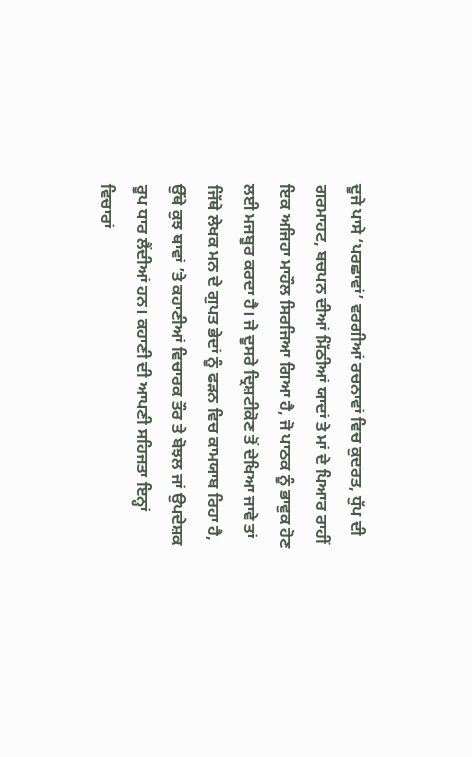ਦੂਜੇ ਪਾਸੇ ‘ਪਰਛਾਵਾਂ’ ਵਰਗੀਆਂ ਰਚਨਾਵਾਂ ਵਿਚ ਕੁਦਰਤ, ਧੁੱਪ ਦੀ ਗਰਮਾਹਟ, ਬਚਪਨ ਦੀਆਂ ਮਿੱਠੀਆਂ ਯਾਦਾਂ ਤੇ ਮਾਂ ਦੇ ਪਿਆਰ ਰਾਹੀਂ ਇਕ ਅਜਿਹਾ ਮਾਹੌਲ ਸਿਰਜਿਆ ਗਿਆ ਹੈ, ਜੋ ਪਾਠਕ ਨੂੰ ਭਾਵੁਕ ਹੋਣ ਲਈ ਮਜਬੂਰ ਕਰਦਾ ਹੈ। ਜੇ ਦੂਸਰੇ ਦ੍ਰਿਸ਼ਟੀਕੋਣ ਤੋਂ ਦੇਖਿਆ ਜਾਵੇ ਤਾਂ ਜਿੱਥੇ ਲੇਖਕ ਮਨ ਦੇ ਗੁਪਤ ਭੇਦਾਂ ਨੂੰ ਫੜਨ ਵਿਚ ਕਾਮਯਾਬ ਰਿਹਾ ਹੈ, ਉੱਥੇ ਕੁਝ ਥਾਵਾਂ ’ਤੇ ਕਹਾਣੀਆਂ ਵਿਚਾਰਕ ਤੌਰ ਤੇ ਬੋਝਲ ਜਾਂ ਉਪਦੇਸ਼ਕ ਰੂਪ ਧਾਰ ਲੈਂਦੀਆਂ ਹਨ। ਕਹਾਣੀ ਦੀ ਆਪਣੀ ਸਹਿਜਤਾ ਇਨ੍ਹਾਂ ਵਿਚਾਰਾਂ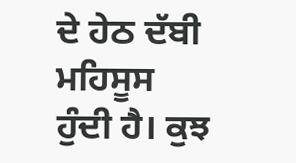ਦੇ ਹੇਠ ਦੱਬੀ ਮਹਿਸੂਸ ਹੁੰਦੀ ਹੈ। ਕੁਝ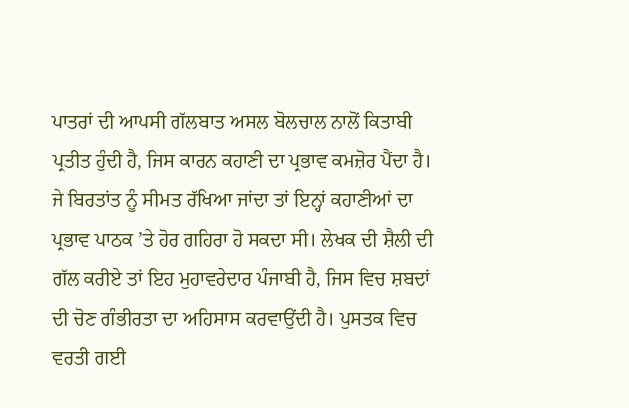ਪਾਤਰਾਂ ਦੀ ਆਪਸੀ ਗੱਲਬਾਤ ਅਸਲ ਬੋਲਚਾਲ ਨਾਲੋਂ ਕਿਤਾਬੀ ਪ੍ਰਤੀਤ ਹੁੰਦੀ ਹੈ, ਜਿਸ ਕਾਰਨ ਕਹਾਣੀ ਦਾ ਪ੍ਰਭਾਵ ਕਮਜ਼ੋਰ ਪੈਂਦਾ ਹੈ। ਜੇ ਬਿਰਤਾਂਤ ਨੂੰ ਸੀਮਤ ਰੱਖਿਆ ਜਾਂਦਾ ਤਾਂ ਇਨ੍ਹਾਂ ਕਹਾਣੀਆਂ ਦਾ ਪ੍ਰਭਾਵ ਪਾਠਕ ’ਤੇ ਹੋਰ ਗਹਿਰਾ ਹੋ ਸਕਦਾ ਸੀ। ਲੇਖਕ ਦੀ ਸ਼ੈਲੀ ਦੀ ਗੱਲ ਕਰੀਏ ਤਾਂ ਇਹ ਮੁਹਾਵਰੇਦਾਰ ਪੰਜਾਬੀ ਹੈ, ਜਿਸ ਵਿਚ ਸ਼ਬਦਾਂ ਦੀ ਚੋਣ ਗੰਭੀਰਤਾ ਦਾ ਅਹਿਸਾਸ ਕਰਵਾਉਂਦੀ ਹੈ। ਪੁਸਤਕ ਵਿਚ ਵਰਤੀ ਗਈ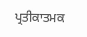ਪ੍ਰਤੀਕਾਤਮਕ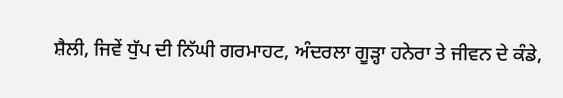ਸ਼ੈਲੀ, ਜਿਵੇਂ ਧੁੱਪ ਦੀ ਨਿੱਘੀ ਗਰਮਾਹਟ, ਅੰਦਰਲਾ ਗੂੜ੍ਹਾ ਹਨੇਰਾ ਤੇ ਜੀਵਨ ਦੇ ਕੰਡੇ,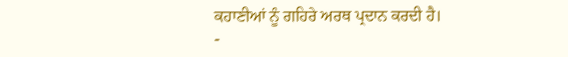ਕਹਾਣੀਆਂ ਨੂੰ ਗਹਿਰੇ ਅਰਥ ਪ੍ਰਦਾਨ ਕਰਦੀ ਹੈ।
-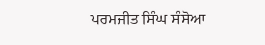ਪਰਮਜੀਤ ਸਿੰਘ ਸੰਸੋਆ